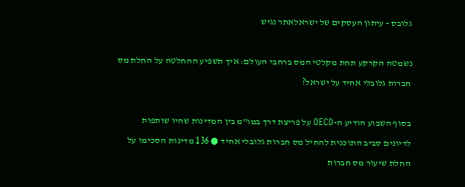גלובס - עיתון העסקים של ישראלאתר נגיש

נשמטה הקרקע תחת מקלטי המס ברחבי העולם: איך תשפיע ההחלטה על החלת מס חברות גלובלי אחיד על ישראל?

בסוף השבוע הודיע ה-OECD על פריצת דרך במו"מ בין המדינות שהיו שותפות לדיונים סביב התוכנית להחיל מס חברות גלובלי אחיד ● 136 מדינות הסכימו על החלת שיעור מס חברות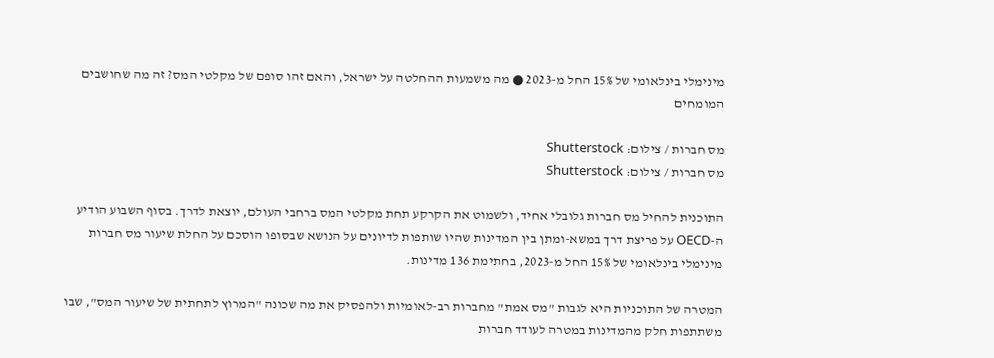מינימלי בינלאומי של 15% החל מ-2023 ● מה משמעות ההחלטה על ישראל, והאם זהו סופם של מקלטי המס? זה מה שחושבים המומחים

מס חברות / צילום: Shutterstock
מס חברות / צילום: Shutterstock

התוכנית להחיל מס חברות גלובלי אחיד, ולשמוט את הקרקע תחת מקלטי המס ברחבי העולם, יוצאת לדרך. בסוף השבוע הודיע ה-OECD על פריצת דרך במשא-ומתן בין המדינות שהיו שותפות לדיונים על הנושא שבסופו הוסכם על החלת שיעור מס חברות מינימלי בינלאומי של 15% החל מ-2023, בחתימת 136 מדינות.

המטרה של התוכניות היא לגבות "מס אמת" מחברות רב-לאומיות ולהפסיק את מה שכונה "המרוץ לתחתית של שיעור המס", שבו משתתפות חלק מהמדינות במטרה לעודד חברות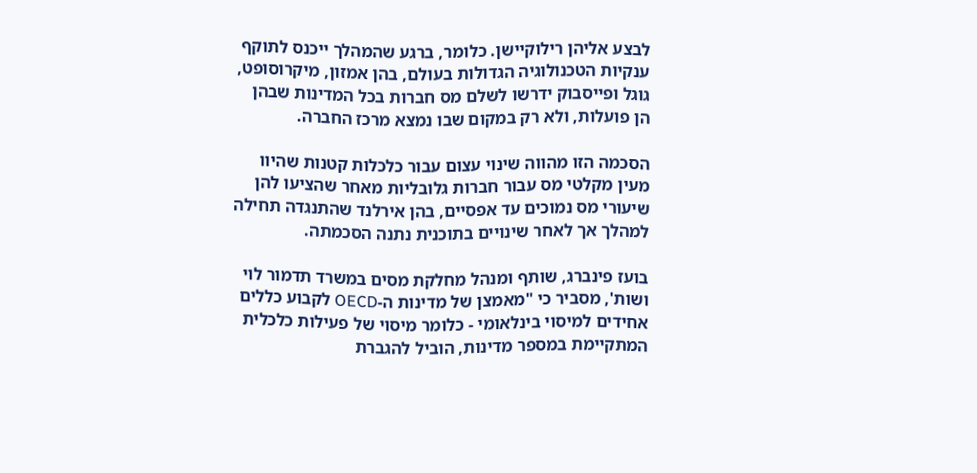לבצע אליהן רילוקיישן. כלומר, ברגע שהמהלך ייכנס לתוקף ענקיות הטכנולוגיה הגדולות בעולם, בהן אמזון, מיקרוסופט, גוגל ופייסבוק ידרשו לשלם מס חברות בכל המדינות שבהן הן פועלות, ולא רק במקום שבו נמצא מרכז החברה.

הסכמה הזו מהווה שינוי עצום עבור כלכלות קטנות שהיוו מעין מקלטי מס עבור חברות גלובליות מאחר שהציעו להן שיעורי מס נמוכים עד אפסיים, בהן אירלנד שהתנגדה תחילה למהלך אך לאחר שינויים בתוכנית נתנה הסכמתה.

בועז פינברג, שותף ומנהל מחלקת מסים במשרד תדמור לוי ושות', מסביר כי "מאמצן של מדינות ה-OECD לקבוע כללים אחידים למיסוי בינלאומי - כלומר מיסוי של פעילות כלכלית המתקיימת במספר מדינות, הוביל להגברת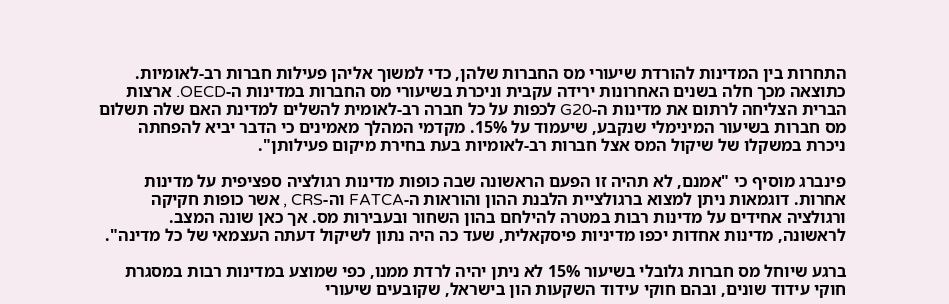התחרות בין המדינות להורדת שיעורי מס החברות שלהן, כדי למשוך אליהן פעילות חברות רב-לאומיות. כתוצאה מכך חלה בשנים האחרונות ירידה עקבית וניכרת בשיעורי מס החברות במדינות ה-OECD. ארצות הברית הצליחה לרתום את מדינות ה-G20 לכפות על כל חברה רב-לאומית להשלים למדינת האם שלה תשלום מס חברות בשיעור המינימלי שנקבע, שיעמוד על 15%. מקדמי המהלך מאמינים כי הדבר יביא להפחתה ניכרת במשקלו של שיקול המס אצל חברות רב-לאומיות בעת בחירת מיקום פעילותן".

פינברג מוסיף כי "אמנם, לא תהיה זו הפעם הראשונה שבה כופות מדינות רגולציה ספציפית על מדינות אחרות. דוגמאות ניתן למצוא ברגולציית הלבנת ההון והוראות ה-FATCA וה-CRS , אשר כופות חקיקה ורגולציה אחידים על מדינות רבות במטרה להילחם בהון השחור ובעבירות מס. אך כאן שונה המצב. לראשונה, מדינות אחדות יכפו מדיניות פיסקאלית, שעד כה היה נתון לשיקול דעתה העצמאי של כל מדינה".

ברגע שיוחל מס חברות גלובלי בשיעור 15% לא ניתן יהיה לרדת ממנו, כפי שמוצע במדינות רבות במסגרת חוקי עידוד שונים, ובהם חוקי עידוד השקעות הון בישראל, שקובעים שיעורי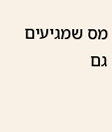מס שמגיעים גם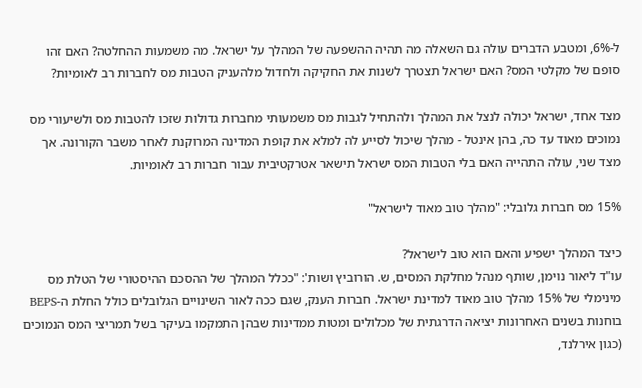ל-6%, ומטבע הדברים עולה גם השאלה מה תהיה ההשפעה של המהלך על ישראל. מה משמעות ההחלטה? האם זהו סופם של מקלטי המס? האם ישראל תצטרך לשנות את החקיקה ולחדול מלהעניק הטבות מס לחברות רב לאומיות?

מצד אחד, ישראל יכולה לנצל את המהלך ולהתחיל לגבות מס משמעותי מחברות גדולות שזכו להטבות מס ולשיעורי מס נמוכים מאוד עד כה, בהן אינטל - מהלך שיכול לסייע לה למלא את קופת המדינה המרוקנת לאחר משבר הקורונה. אך מצד שני, עולה התהייה האם בלי הטבות המס ישראל תישאר אטרקטיבית עבור חברות רב לאומיות.

15% מס חברות גלובלי: "מהלך טוב מאוד לישראל"

כיצד המהלך ישפיע והאם הוא טוב לישראל?
עו"ד ליאור נוימן, שותף מנהל מחלקת המסים, ש. הורוביץ ושות': "ככלל המהלך של ההסכם ההיסטורי של הטלת מס מינימלי של 15% מהלך טוב מאוד למדינת ישראל. חברות הענק, שגם ככה לאור השינויים הגלובלים כולל החלת ה-BEPS בוחנות בשנים האחרונות יציאה הדרגתית של מכלולים ומטות ממדינות שבהן התמקמו בעיקר בשל תמריצי המס הנמוכים (כגון אירלנד,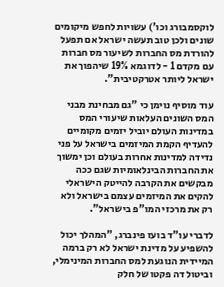לוקסמבורג וכו') עשויות לחפש מיקומים שונים ולכן טוב תעשה ישראל אם תפעל להורדת מס החברות לשיעור מס חברות עם מקדם 1 - לדוגמא 19% שיהפוך את ישראל ליותר אטרקטיבית".

עוד מוסיף נוימן כי "גם מבחינת מבני המס השונים העלאות שיעורי המס במדינות העולם יוביל יזמים מקומיים להעדיף הקמת המיזמים בישראל על פני נדידה למדינות אחרות בעולם וכן ימשוך את החברות הבינלאומיות שגם ככה מבקשים את הקרבה להייטק הישראלי להקים את המיזמים עצמם בישראל ולא רק את מרכזי המו"פ בישראל".

לדברי עו"ד בועז פינברג, "המהלך יכול להשפיע על מדינת ישראל לא רק ברמה המיידית הנוגעת למס החברות המינימלי, וביטול דה פקטו של חלק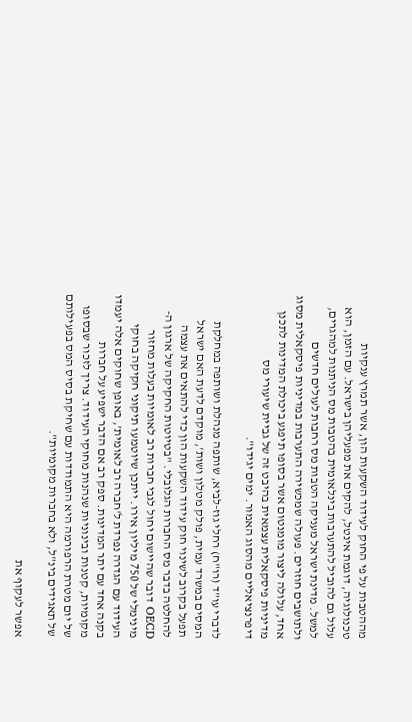מההטבות על פי החוק לעידוד השקעות הון, אשר תמרץ ענקיות טכנולוגיה, דוגמת אינטל, להקים את מפעליהן בישראל. עם הזמן, הוא עלול גם להוביל להתערבות בינלאומית בהטבות מס הניתנות למהגרים, למשל. מדינת ישראל מעניקה הטבות מס רחבות לעולים חדשים ולתושבים חוזרים. פעולה שמכשירה התערבות במדיניות פיסקאלית מסוג אחד, עלולה ליצור מומנטום אשר בסופו תיפגע ביכולת המדינות לתכנן מדיניות פיסקאלית עצמאית בהיבט זה של גביית שיעורי מס דיפרנציאליים מהסוג האמור. ימים יגידו".

לדברי עו"ד (רו"ח) רחלי גוז-לביא, שותפה מנהלת ושותפה במחלקת המסים במשרד עמית, פולק מטלון ושות', מוקדם לדעת האם ישראל תפעל בקרוב לשינוי חוק עידוד השקעות הון כדי להתאים את עצמה להחלטה בדבר מס החברות הגלובלי. "בטיוטות החקיקה של ארגון ה-OECD דובר שהיישום יחול לגבי חברות רב לאומיות בעלות מחזור מינימלי של 750 מיליון אירו. ייתכן שיוטמעו תיקוני חקיקה בחוקי העידוד עם הגדרה נפרדת ל'חברה רב לאומית', באופן שחוקים אלה יעמדו בקנה אחד עם יתר המדינות. ספק רב אם הדבר ישפיע על חברות מקומיות, קטנות ובינוניות שנהנות מחוקי העידוד. צריך לזכור שבסופו של יום מטרת הרפורמה היא התמודדות עם שחיקת בסיס המס בפעילותם של תאגידים בינ"ל, ולא בחברות מקומיות".

אפשר לעקוף את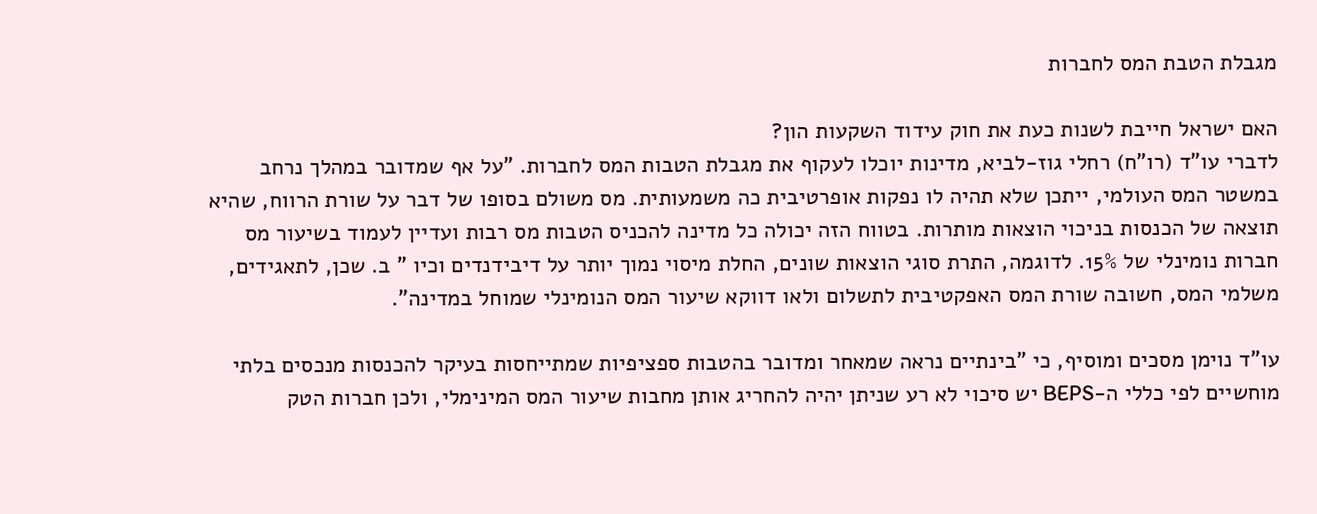מגבלת הטבת המס לחברות

האם ישראל חייבת לשנות כעת את חוק עידוד השקעות הון?
לדברי עו"ד (רו"ח) רחלי גוז-לביא, מדינות יוכלו לעקוף את מגבלת הטבות המס לחברות. "על אף שמדובר במהלך נרחב במשטר המס העולמי, ייתכן שלא תהיה לו נפקות אופרטיבית כה משמעותית. מס משולם בסופו של דבר על שורת הרווח, שהיא תוצאה של הכנסות בניכוי הוצאות מותרות. בטווח הזה יכולה כל מדינה להכניס הטבות מס רבות ועדיין לעמוד בשיעור מס חברות נומינלי של 15%. לדוגמה, התרת סוגי הוצאות שונים, החלת מיסוי נמוך יותר על דיבידנדים וכיו " ב. שכן, לתאגידים, משלמי המס, חשובה שורת המס האפקטיבית לתשלום ולאו דווקא שיעור המס הנומינלי שמוחל במדינה".

עו"ד נוימן מסכים ומוסיף, כי "בינתיים נראה שמאחר ומדובר בהטבות ספציפיות שמתייחסות בעיקר להכנסות מנכסים בלתי מוחשיים לפי כללי ה-BEPS יש סיכוי לא רע שניתן יהיה להחריג אותן מחבות שיעור המס המינימלי, ולכן חברות הטק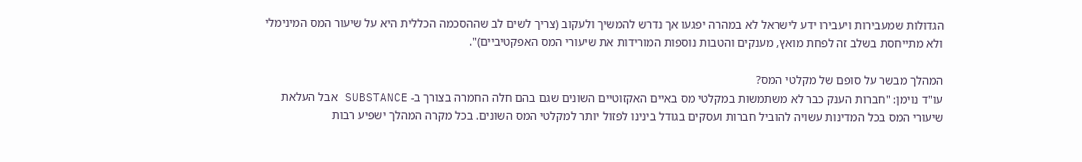הגדולות שמעבירות ויעבירו ידע לישראל לא במהרה יפגעו אך נדרש להמשיך ולעקוב (צריך לשים לב שההסכמה הכללית היא על שיעור המס המינימלי ולא מתייחסת בשלב זה לפחת מואץ, מענקים והטבות נוספות המורידות את שיעורי המס האפקטיביים)".

המהלך מבשר על סופם של מקלטי המס?
עו"ד נוימן: "חברות הענק כבר לא משתמשות במקלטי מס באיים האקזוטיים השונים שגם בהם חלה החמרה בצורך ב- SUBSTANCE אבל העלאת שיעורי המס בכל המדינות עשויה להוביל חברות ועסקים בגודל בינינו לפזול יותר למקלטי המס השונים. בכל מקרה המהלך ישפיע רבות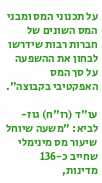על תכנוני המס ומבני המס השונים של חברות רבות שידרשו לבחון את ההשפעה על סך המס האפקטיבי בקבוצה".

עו"ד (רו"ח) גוז-לביא: "משעה שיוחל שיעור מס מינימלי שחייב כ-136 מדינות,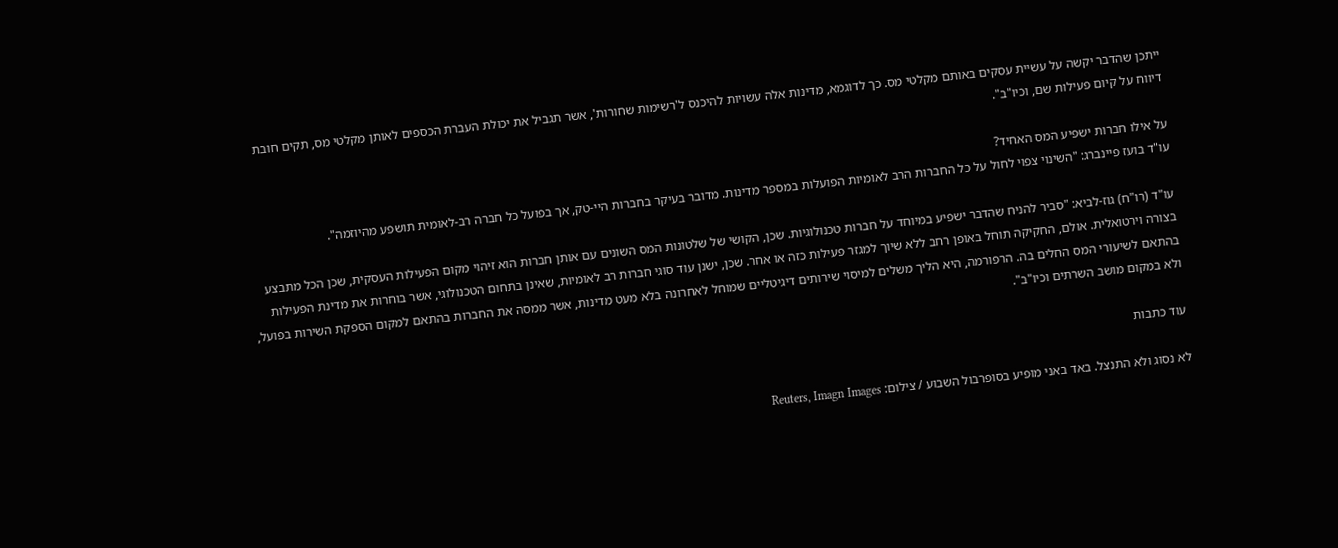ייתכן שהדבר יקשה על עשיית עסקים באותם מקלטי מס. כך לדוגמא, מדינות אלה עשויות להיכנס ל'רשימות שחורות', אשר תגביל את יכולת העברת הכספים לאותן מקלטי מס, תקים חובת דיווח על קיום פעילות שם, וכיו"ב".

על אילו חברות ישפיע המס האחיד?
עו"ד בועז פיינברג: "השינוי צפוי לחול על כל החברות הרב לאומיות הפועלות במספר מדינות. מדובר בעיקר בחברות היי-טק, אך בפועל כל חברה רב-לאומית תושפע מהיוזמה".

עו"ד (רו"ח) גוז-לביא: "סביר להניח שהדבר ישפיע במיוחד על חברות טכנולוגיות. שכן, הקושי של שלטונות המס השונים עם אותן חברות הוא זיהוי מקום הפעילות העסקית, שכן הכל מתבצע בצורה וירטואלית. אולם, החקיקה תוחל באופן רחב ללא שיוך למגזר פעילות כזה או אחר. שכן, ישנן עוד סוגי חברות רב לאומיות, שאינן בתחום הטכנולוגי, אשר בוחרות את מדינת הפעילות בהתאם לשיעורי המס החלים בה. הרפורמה, היא הליך משלים למיסוי שירותים דיגיטליים שמוחל לאחרונה בלא מעט מדינות, אשר ממסה את החברות בהתאם למקום הספקת השירות בפועל, ולא במקום מושב השרתים וכיו"ב".

עוד כתבות

לא נסוג ולא התנצל. באד באני מופיע בסופרבול השבוע / צילום: Reuters, Imagn Images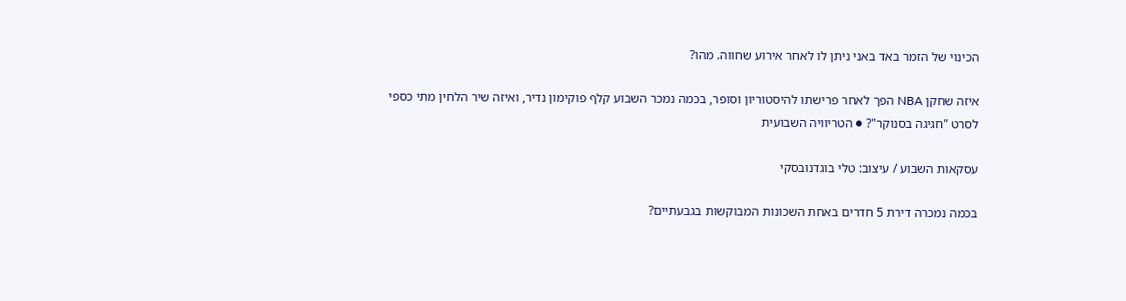הכינוי של הזמר באד באני ניתן לו לאחר אירוע שחווה. מהו?

איזה שחקן NBA הפך לאחר פרישתו להיסטוריון וסופר, בכמה נמכר השבוע קלף פוקימון נדיר, ואיזה שיר הלחין מתי כספי לסרט "חגיגה בסנוקר"? ● הטריוויה השבועית

עסקאות השבוע / עיצוב: טלי בוגדנובסקי

בכמה נמכרה דירת 5 חדרים באחת השכונות המבוקשות בגבעתיים?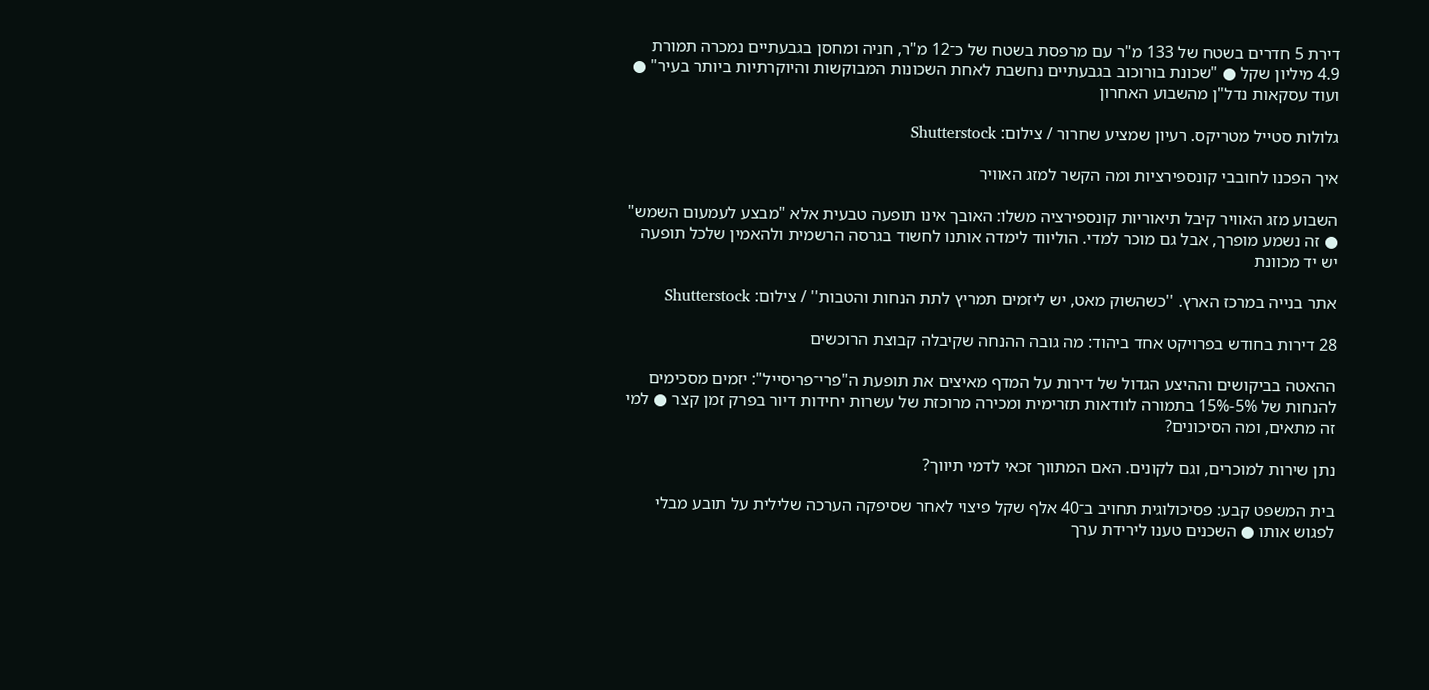דירת 5 חדרים בשטח של 133 מ"ר עם מרפסת בשטח של כ־12 מ"ר, חניה ומחסן בגבעתיים נמכרה תמורת 4.9 מיליון שקל ● "שכונת בורוכוב בגבעתיים נחשבת לאחת השכונות המבוקשות והיוקרתיות ביותר בעיר" ● ועוד עסקאות נדל"ן מהשבוע האחרון

גלולות סטייל מטריקס. רעיון שמציע שחרור / צילום: Shutterstock

איך הפכנו לחובבי קונספירציות ומה הקשר למזג האוויר

השבוע מזג האוויר קיבל תיאוריות קונספירציה משלו: האובך אינו תופעה טבעית אלא "מבצע לעמעום השמש" ● זה נשמע מופרך, אבל גם מוכר למדי. הוליווד לימדה אותנו לחשוד בגרסה הרשמית ולהאמין שלכל תופעה יש יד מכוונת

אתר בנייה במרכז הארץ. ''כשהשוק מאט, יש ליזמים תמריץ לתת הנחות והטבות'' / צילום: Shutterstock

28 דירות בחודש בפרויקט אחד ביהוד: מה גובה ההנחה שקיבלה קבוצת הרוכשים

ההאטה בביקושים וההיצע הגדול של דירות על המדף מאיצים את תופעת ה"פרי־פריסייל": יזמים מסכימים להנחות של 5%-15% בתמורה לוודאות תזרימית ומכירה מרוכזת של עשרות יחידות דיור בפרק זמן קצר ● למי זה מתאים, ומה הסיכונים?

נתן שירות למוכרים, וגם לקונים. האם המתווך זכאי לדמי תיווך?

בית המשפט קבע: פסיכולוגית תחויב ב־40 אלף שקל פיצוי לאחר שסיפקה הערכה שלילית על תובע מבלי לפגוש אותו ● השכנים טענו לירידת ערך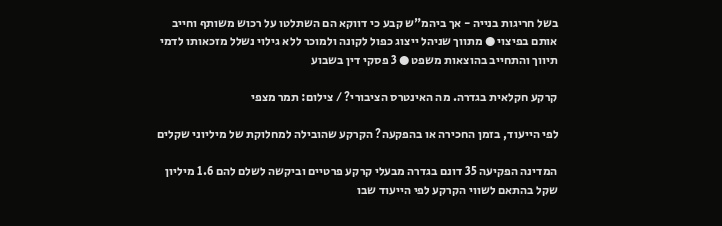בשל חריגות בנייה - אך ביהמ"ש קבע כי דווקא הם השתלטו על רכוש משותף וחייב אותם בפיצוי ● מתווך שניהל ייצוג כפול לקונה ולמוכר ללא גילוי נשלל מזכאותו לדמי תיווך והתחייב בהוצאות משפט ● 3 פסקי דין בשבוע

קרקע חקלאית בגדרה. מה האינטרס הציבורי? / צילום: תמר מצפי

לפי הייעוד, בזמן החכירה או בהפקעה? הקרקע שהובילה למחלוקת של מיליוני שקלים

המדינה הפקיעה 35 דונם בגדרה מבעלי קרקע פרטיים וביקשה לשלם להם 1.6 מיליון שקל בהתאם לשווי הקרקע לפי הייעוד שבו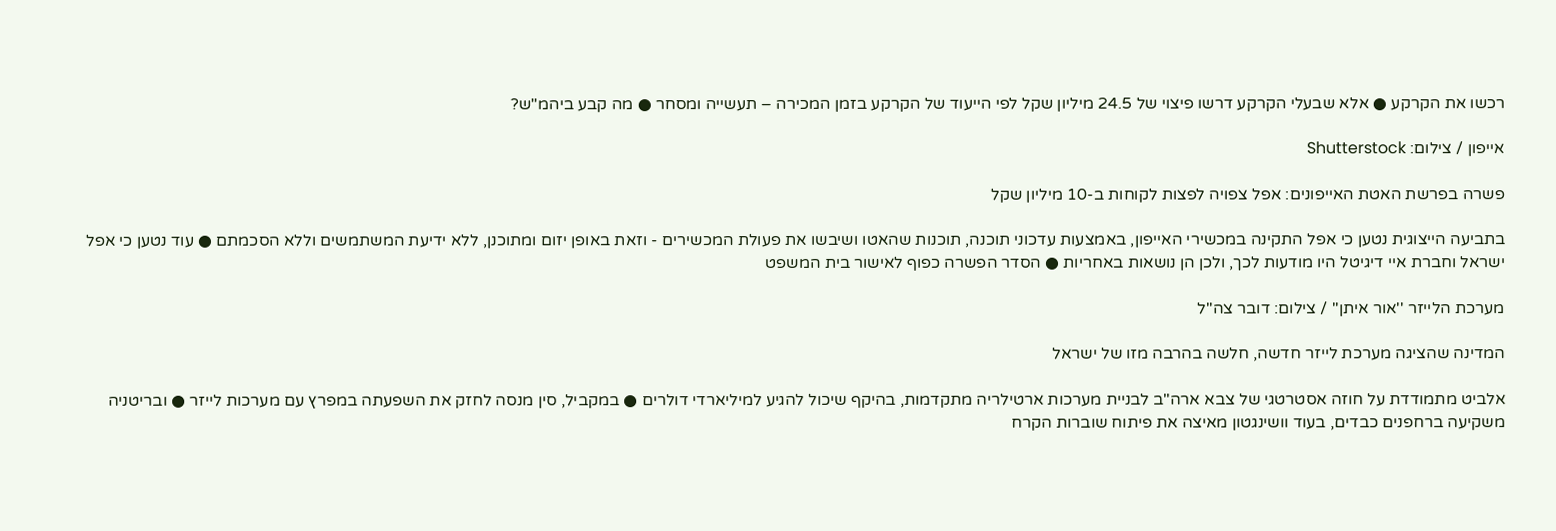רכשו את הקרקע ● אלא שבעלי הקרקע דרשו פיצוי של 24.5 מיליון שקל לפי הייעוד של הקרקע בזמן המכירה – תעשייה ומסחר ● מה קבע ביהמ"ש?

אייפון / צילום: Shutterstock

פשרה בפרשת האטת האייפונים: אפל צפויה לפצות לקוחות ב-10 מיליון שקל

בתביעה הייצוגית נטען כי אפל התקינה במכשירי האייפון, באמצעות עדכוני תוכנה, תוכנות שהאטו ושיבשו את פעולת המכשירים - וזאת באופן יזום ומתוכנן, ללא ידיעת המשתמשים וללא הסכמתם ● עוד נטען כי אפל ישראל וחברת איי דיגיטל היו מודעות לכך, ולכן הן נושאות באחריות ● הסדר הפשרה כפוף לאישור בית המשפט

מערכת הלייזר ''אור איתן'' / צילום: דובר צה''ל

המדינה שהציגה מערכת לייזר חדשה, חלשה בהרבה מזו של ישראל

אלביט מתמודדת על חוזה אסטרטגי של צבא ארה"ב לבניית מערכות ארטילריה מתקדמות, בהיקף שיכול להגיע למיליארדי דולרים ● במקביל, סין מנסה לחזק את השפעתה במפרץ עם מערכות לייזר ● ובריטניה משקיעה ברחפנים כבדים, בעוד וושינגטון מאיצה את פיתוח שוברות הקרח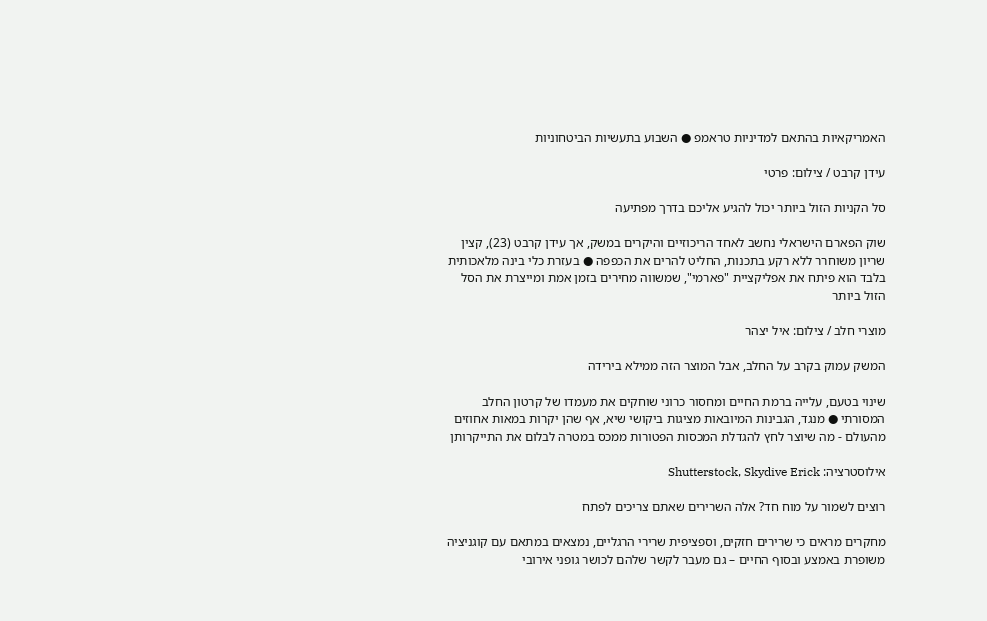האמריקאיות בהתאם למדיניות טראמפ ● השבוע בתעשיות הביטחוניות

עידן קרבט / צילום: פרטי

סל הקניות הזול ביותר יכול להגיע אליכם בדרך מפתיעה

שוק הפארם הישראלי נחשב לאחד הריכוזיים והיקרים במשק, אך עידן קרבט (23), קצין שריון משוחרר ללא רקע בתכנות, החליט להרים את הכפפה ● בעזרת כלי בינה מלאכותית בלבד הוא פיתח את אפליקציית "פארמי", שמשווה מחירים בזמן אמת ומייצרת את הסל הזול ביותר

מוצרי חלב / צילום: איל יצהר

המשק עמוק בקרב על החלב, אבל המוצר הזה ממילא בירידה

שינוי בטעם, עלייה ברמת החיים ומחסור כרוני שוחקים את מעמדו של קרטון החלב המסורתי ● מנגד, הגבינות המיובאות מציגות ביקושי שיא, אף שהן יקרות במאות אחוזים מהעולם - מה שיוצר לחץ להגדלת המכסות הפטורות ממכס במטרה לבלום את התייקרותן

אילוסטרציה: Shutterstock, Skydive Erick

רוצים לשמור על מוח חד? אלה השרירים שאתם צריכים לפתח

מחקרים מראים כי שרירים חזקים, וספציפית שרירי הרגליים, נמצאים במתאם עם קוגניציה משופרת באמצע ובסוף החיים – גם מעבר לקשר שלהם לכושר גופני אירובי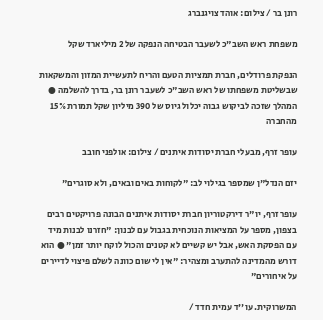רונן בר / צילום: אוהד צויגנברג

משפחת ראש השב"כ לשעבר הבטיחה הנפקה של 2 מיליארד שקל

הנפקת פרודלים, חברת תמציות הטעם והריח לתעשיית המזון והמשקאות שבשליטת משפחתו של ראש השב"כ לשעבר רונן בר, בדרך להשלמה ● המהלך שזכה לביקוש גבוה יכלול גיוס של 390 מיליון שקל תמורת 15% מהחברה

עופר זרף, מבעלי חברת יסודות איתנים / צילום: אולפני חובב

יזם הנדל"ן שמספר בגילוי לב: "לקוחות באים ובאים, ולא סוגרים"

עופר זרף, יו"ר דירקטוריון חברת יסודות איתנים הבונה פרויקטים רבים בצפון, מספר על המציאות הנוכחית בגבול עם לבנון: "חזרנו לבנות מיד עם הפסקת האש, אבל יש קשיים לא קטנים והכול לוקח יותר זמן" ● הוא דורש מהמדינה להתערב ומצהיר: "אין לי שום כוונה לשלם פיצוי לדיירים על איחורים"

המשרוקית. עו''ד עמית חדד /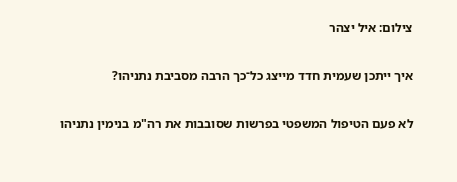צילום: איל יצהר

איך ייתכן שעמית חדד מייצג כל־כך הרבה מסביבת נתניהו?

לא פעם הטיפול המשפטי בפרשות שסובבות את רה"מ בנימין נתניהו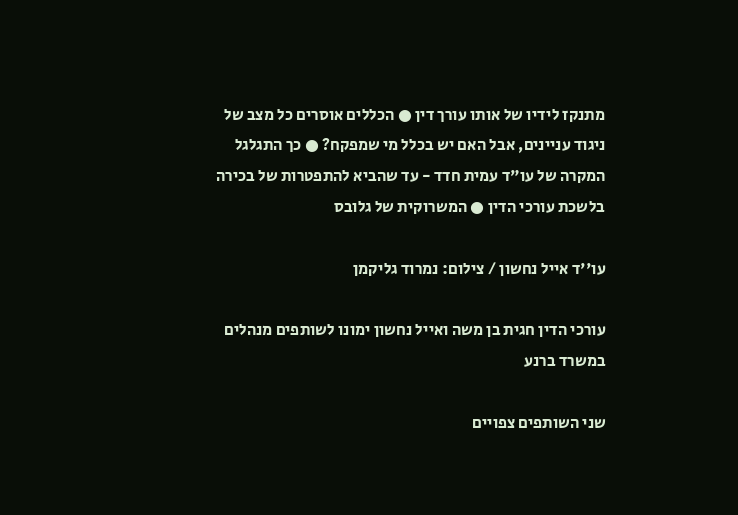מתנקז לידיו של אותו עורך דין ● הכללים אוסרים כל מצב של ניגוד עניינים, אבל האם יש בכלל מי שמפקח? ● כך התגלגל המקרה של עו"ד עמית חדד - עד שהביא להתפטרות של בכירה בלשכת עורכי הדין ● המשרוקית של גלובס

עו''ד אייל נחשון / צילום: נמרוד גליקמן

עורכי הדין חגית בן משה ואייל נחשון ימונו לשותפים מנהלים במשרד ברנע

שני השותפים צפויים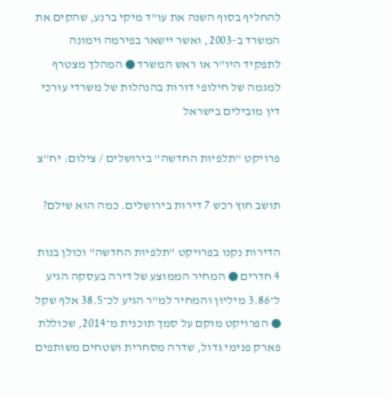להחליף בסוף השנה את עו"ד מיקי ברנע, שהקים את המשרד ב-2003, ואשר יישאר בפירמה וימונה לתפקיד היו"ר או ראש המשרד ● המהלך מצטרף למגמה של חילופי דורות בהנהלות של משרדי עורכי דין מובילים בישראל

פרויקט ''תלפיות החדשה'' בירושלים / צילום: יח''צ

תושב חוץ רכש 7 דירות בירושלים. כמה הוא שילם?

הדירות נקנו בפרויקט "תלפיות החדשה" וכולן בנות 4 חדרים ● המחיר הממוצע של דירה בעסקה הגיע ל־3.86 מיליון והמחיר למ"ר הגיע לכ־38.5 אלף שקל ● הפרויקט מוקם על סמך תוכנית מ־2014, שכוללת פארק פנימי גדול, שדרה מסחרית ושטחים משותפים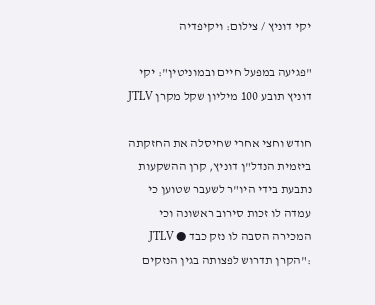יקי דוניץ / צילום: ויקיפדיה

"פגיעה במפעל חיים ובמוניטין": יקי דוניץ תובע 100 מיליון שקל מקרן JTLV

חודש וחצי אחרי שחיסלה את החזקתה ביזמית הנדל"ן דוניץ, קרן ההשקעות נתבעת בידי היו"ר לשעבר שטוען כי עמדה לו זכות סירוב ראשונה וכי המכירה הסבה לו נזק כבד ● JTLV :"הקרן תדרוש לפצותה בגין הנזקים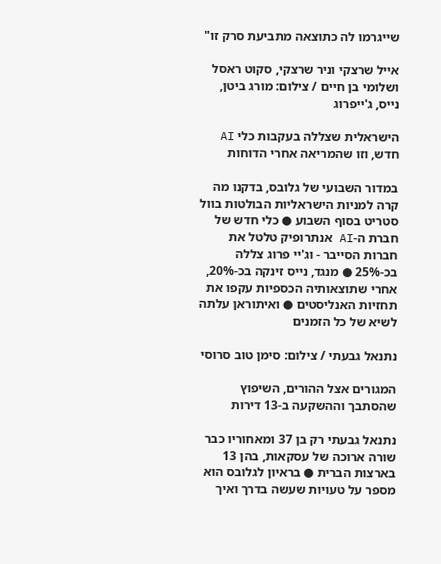שייגרמו לה כתוצאה מתביעת סרק זו"

אייל שרצקי וניר שרצקי, סקוט ראסל ושלומי בן חיים / צילום: מורג ביטן, נייס, ג'ייפרוג

הישראלית שצללה בעקבות כלי AI חדש, וזו שהמריאה אחרי הדוחות

במדור השבועי של גלובס, בדקנו מה קרה למניות הישראליות הבולטות בוול סטריט בסוף השבוע ● כלי חדש של חברת ה-AI אנתרופיק טלטל את חברות הסייבר - וג'יי פרוג צללה בכ-25% ● מנגד, נייס זינקה בכ-20%, אחרי שתוצאותיה הכספיות עקפו את תחזיות האנליסטים ● ואיתוראן עלתה לשיא של כל הזמנים

נתנאל גבעתי / צילום: סימן טוב סרוסי

המגורים אצל ההורים, השיפוץ שהסתבך וההשקעה ב-13 דירות

נתנאל גבעתי רק בן 37 ומאחוריו כבר שורה ארוכה של עסקאות, בהן 13 בארצות הברית ● בראיון לגלובס הוא מספר על טעויות שעשה בדרך ואיך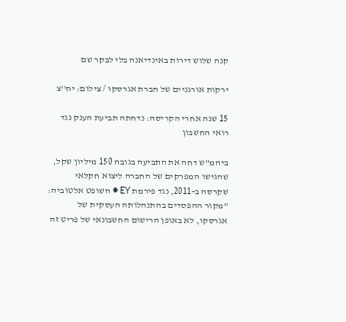קנה שלוש דירות באינדיאנה בלי לבקר שם

ירקות אורגניים של חברת אגרסקו / צילום: יח''צ

15 שנה אחרי הקריסה: נדחתה תביעת הענק נגד רואי החשבון

ביהמ"ש דחה את התביעה בגובה 150 מיליון שקל, שהגישו המפרקים של החברה ליצוא חקלאי שקרסה ב-2011, נגד פירמת EY ● השופט אלטוביה: "מקור ההפסדים בהתנהלותה העסקית של אגרסקו, לא באופן הרישום החשבונאי של פריט זה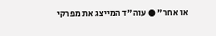או אחר" ● עוה"ד המייצג את מפרקי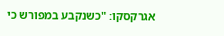אגרקסקו: "כשנקבע במפורש כי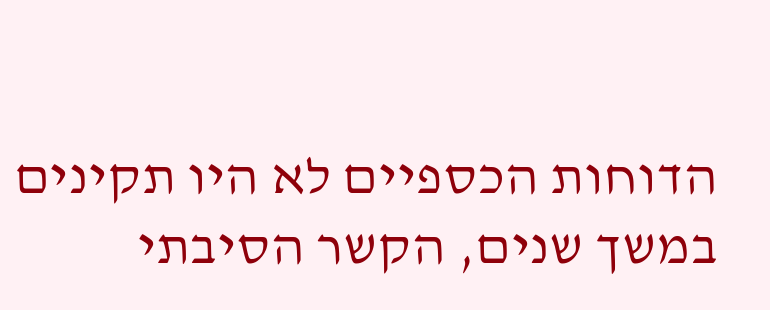הדוחות הכספיים לא היו תקינים במשך שנים, הקשר הסיבתי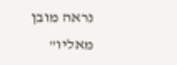נראה מובן מאליו"